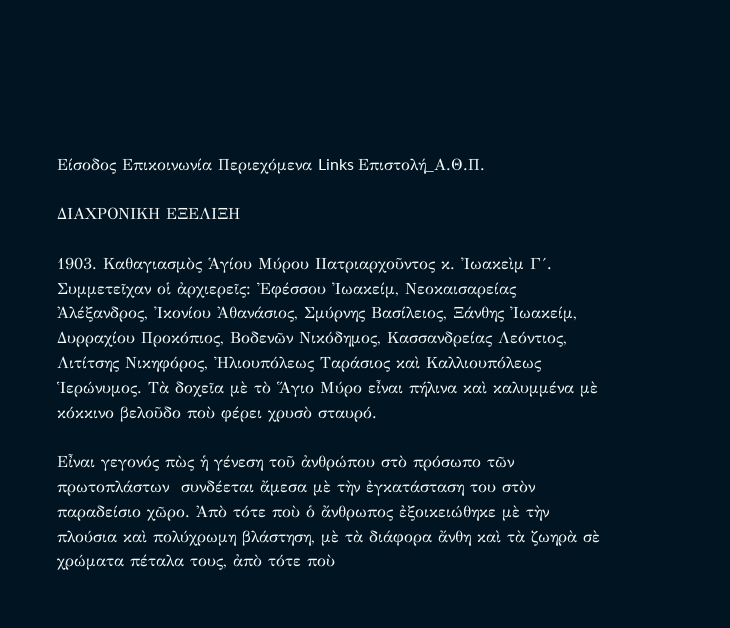Είσοδος Επικοινωνία Περιεχόμενα Links Επιστολή_Α.Θ.Π.

ΔΙΑΧΡΟΝΙΚΗ ΕΞΕΛΙΞΗ

1903. Καθαγιασμὸς Ἁγίου Μύρου ΙΙατριαρχοῦντος κ. Ἰωακεὶμ Γ´. Συμμετεῖχαν οἱ ἀρχιερεῖς: Ἐφέσσου Ἰωακείμ, Νεοκαισαρείας Ἀλέξανδρος, Ἰκονίου Ἀθανάσιος, Σμύρνης Βασίλειος, Ξάνθης Ἰωακείμ, Δυρραχίου Προκόπιος, Βοδενῶν Νικόδημος, Κασσανδρείας Λεόντιος, Λιτίτσης Νικηφόρος, Ἠλιουπόλεως Ταράσιος καὶ Καλλιουπόλεως Ἱερώνυμος. Τὰ δοχεῖα μὲ τὸ Ἅγιο Μύρο εἶναι πήλινα καὶ καλυμμένα μὲ κόκκινο βελοῦδο ποὺ φέρει χρυσὸ σταυρό.

Εἶναι γεγονός πὼς ἡ γένεση τοῦ ἀνθρώπου στὸ πρόσωπο τῶν πρωτοπλάστων  συνδέεται ἄμεσα μὲ τὴν ἐγκατάσταση του στὸν παραδείσιο χῶρο. Ἀπὸ τότε ποὺ ὁ ἄνθρωπος ἐξοικειώθηκε μὲ τὴν πλούσια καὶ πολύχρωμη βλάστηση, μὲ τὰ διάφορα ἄνθη καὶ τὰ ζωηρὰ σὲ χρώματα πέταλα τους, ἀπὸ τότε ποὺ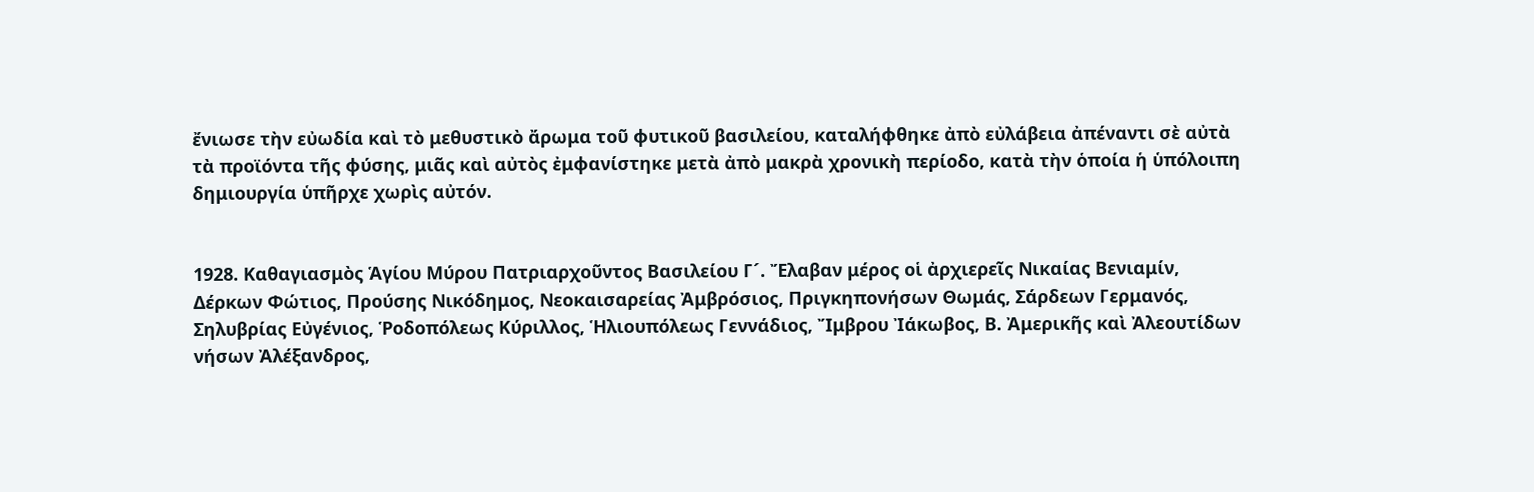ἔνιωσε τὴν εὐωδία καὶ τὸ μεθυστικὸ ἄρωμα τοῦ φυτικοῦ βασιλείου, καταλήφθηκε ἀπὸ εὐλάβεια ἀπέναντι σὲ αὐτὰ τὰ προϊόντα τῆς φύσης, μιᾶς καὶ αὐτὸς ἐμφανίστηκε μετὰ ἀπὸ μακρὰ χρονικὴ περίοδο, κατὰ τὴν ὁποία ἡ ὑπόλοιπη δημιουργία ὑπῆρχε χωρὶς αὐτόν.


1928. Καθαγιασμὸς Ἁγίου Μύρου Πατριαρχοῦντος Βασιλείου Γ´. Ἔλαβαν μέρος οἱ ἀρχιερεῖς Νικαίας Βενιαμίν, Δέρκων Φώτιος, Προύσης Νικόδημος, Νεοκαισαρείας Ἀμβρόσιος, Πριγκηπονήσων Θωμάς, Σάρδεων Γερμανός, Σηλυβρίας Εὐγένιος, Ῥοδοπόλεως Κύριλλος, Ἡλιουπόλεως Γεννάδιος, Ἴμβρου Ἰάκωβος, Β. Ἀμερικῆς καὶ Ἀλεουτίδων νήσων Ἀλέξανδρος,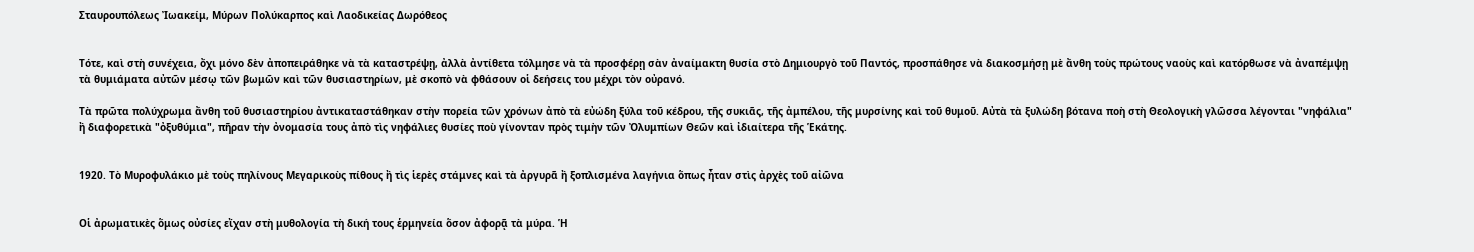Σταυρουπόλεως Ἰωακείμ, Μύρων Πολύκαρπος καὶ Λαοδικείας Δωρόθεος


Τότε, καὶ στὴ συνέχεια, ὄχι μόνο δὲν ἀποπειράθηκε νὰ τὰ καταστρέψῃ, ἀλλὰ ἀντίθετα τόλμησε νὰ τὰ προσφέρῃ σὰν ἀναίμακτη θυσία στὸ Δημιουργὸ τοῦ Παντός, προσπάθησε νὰ διακοσμήσῃ μὲ ἄνθη τοὺς πρώτους ναοὺς καὶ κατόρθωσε νὰ ἀναπέμψῃ τὰ θυμιάματα αὐτῶν μέσῳ τῶν βωμῶν καὶ τῶν θυσιαστηρίων, μὲ σκοπὸ νὰ φθάσουν οἱ δεήσεις του μέχρι τὸν οὐρανό.

Τὰ πρῶτα πολύχρωμα ἄνθη τοῦ θυσιαστηρίου ἀντικαταστάθηκαν στὴν πορεία τῶν χρόνων ἀπὸ τὰ εὐώδη ξύλα τοῦ κέδρου, τῆς συκιᾶς, τῆς ἀμπέλου, τῆς μυρσίνης καὶ τοῦ θυμοῦ. Αὐτὰ τὰ ξυλώδη βότανα ποὴ στὴ Θεολογικὴ γλῶσσα λέγονται "νηφάλια" ἢ διαφορετικὰ "ὀξυθύμια", πῆραν τὴν ὀνομασία τους ἀπὸ τὶς νηφάλιες θυσίες ποὺ γίνονταν πρὸς τιμὴν τῶν Ὀλυμπίων Θεῶν καὶ ἰδιαίτερα τῆς Ἑκάτης.


1920. Τὸ Μυροφυλάκιο μὲ τοὺς πηλίνους Μεγαρικοὺς πίθους ἢ τὶς ἱερὲς στάμνες καὶ τὰ ἀργυρᾶ ἢ ξοπλισμένα λαγήνια ὅπως ἦταν στὶς ἀρχὲς τοῦ αἰῶνα


Οἱ ἀρωματικὲς ὅμως οὐσίες εἴχαν στὴ μυθολογία τὴ δική τους ἑρμηνεία ὅσον ἀφορᾷ τὰ μύρα. Ἡ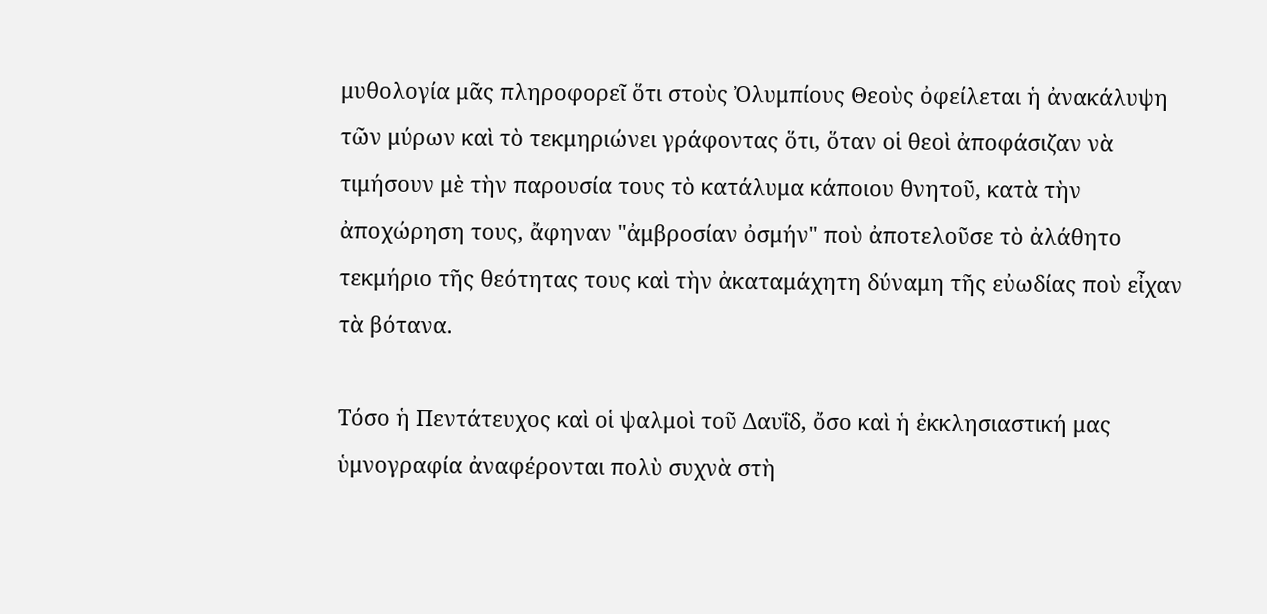μυθολογία μᾶς πληροφορεῖ ὅτι στοὺς Ὀλυμπίους Θεοὺς ὀφείλεται ἡ ἀνακάλυψη τῶν μύρων καὶ τὸ τεκμηριώνει γράφοντας ὅτι, ὅταν οἱ θεοὶ ἀποφάσιζαν νὰ τιμήσουν μὲ τὴν παρουσία τους τὸ κατάλυμα κάποιου θνητοῦ, κατὰ τὴν ἀποχώρηση τους, ἄφηναν "ἀμβροσίαν ὀσμήν" ποὺ ἀποτελοῦσε τὸ ἀλάθητο τεκμήριο τῆς θεότητας τους καὶ τὴν ἀκαταμάχητη δύναμη τῆς εὐωδίας ποὺ εἶχαν τὰ βότανα.

Τόσο ἡ Πεντάτευχος καὶ οἱ ψαλμοὶ τοῦ Δαυΐδ, ὄσο καὶ ἡ ἐκκλησιαστική μας ὑμνογραφία ἀναφέρονται πολὺ συχνὰ στὴ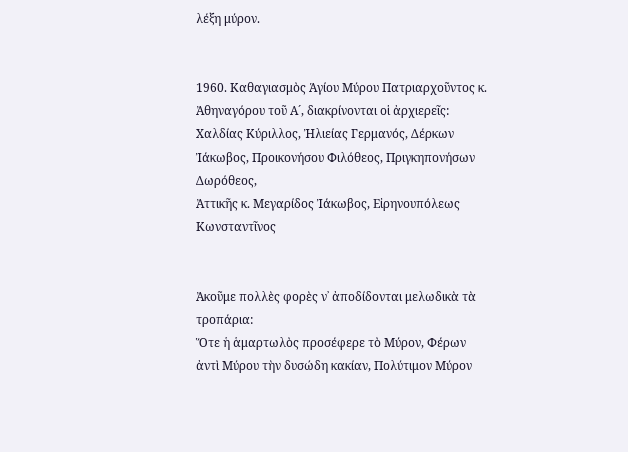λέξη μύρον.


1960. Καθαγιασμὸς Ἁγίου Μύρου Πατριαρχοῦντος κ. Ἀθηναγόρου τοῦ Α´, διακρίνονται οἱ ἀρχιερεῖς:
Χαλδίας Κύριλλος, Ἠλιείας Γερμανός, Δέρκων Ἰάκωβος, Προικονήσου Φιλόθεος, Πριγκηπονήσων Δωρόθεος,
Ἀττικῆς κ. Μεγαρίδος Ἰάκωβος, Εἰρηνουπόλεως Κωνσταντῖνος


Ἀκοῦμε πολλὲς φορὲς ν᾽ ἀποδίδονται μελωδικὰ τὰ τροπάρια:
Ὅτε ἡ ἁμαρτωλὸς προσέφερε τὸ Μύρον, Φέρων ἀντὶ Μύρου τὴν δυσώδη κακίαν, Πολύτιμον Μύρον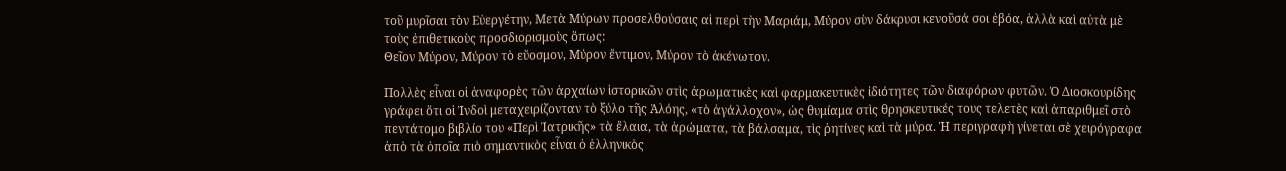τοῦ μυρῖσαι τὸν Εὐεργέτην, Μετὰ Μύρων προσελθούσαις αἱ περὶ τὴν Μαριάμ, Μύρον σὺν δάκρυσι κενοῦσά σοι ἐβόα, ἀλλὰ καὶ αὐτὰ μὲ τοὺς ἐπιθετικοὺς προσδιορισμοὺς ὅπως:
Θεῖον Μύρον, Μύρον τὸ εὔοσμον, Μύρον ἔντιμον, Μύρον τὸ ἀκένωτον.

Πολλὲς εἶναι οἱ ἀναφορὲς τῶν ἀρχαίων ἱστορικῶν στὶς ἀρωματικὲς καὶ φαρμακευτικὲς ἰδιότητες τῶν διαφόρων φυτῶν. Ὁ Διοσκουρίδης γράφει ὅτι οἱ Ἰνδοὶ μεταχειρίζονταν τὸ ξύλο τῆς Ἀλόης, «τὸ ἀγάλλοχον», ὡς θυμίαμα στὶς θρησκευτικές τους τελετὲς καὶ ἀπαριθμεῖ στὸ πεντάτομο βιβλίο του «Περὶ Ἰατρικῆς» τὰ ἔλαια, τὰ ἀρώματα, τὰ βάλσαμα, τὶς ῥητίνες καὶ τὰ μύρα. Ἡ περιγραφὴ γίνεται σὲ χειρόγραφα ἀπὸ τὰ ὁποῖα πιὸ σημαντικὸς εἶναι ὁ ἑλληνικὸς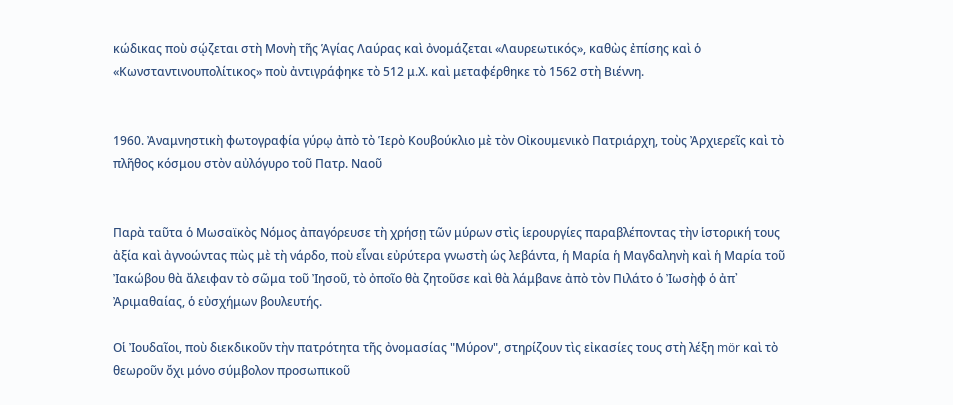κώδικας ποὺ σῴζεται στὴ Μονὴ τῆς Ἁγίας Λαύρας καὶ ὀνομάζεται «Λαυρεωτικός», καθὼς ἐπίσης καὶ ὁ «Κωνσταντινουπολίτικος» ποὺ ἀντιγράφηκε τὸ 512 μ.Χ. καὶ μεταφέρθηκε τὸ 1562 στὴ Βιέννη.


1960. Ἀναμνηστικὴ φωτογραφία γύρῳ ἀπὸ τὸ Ἱερὸ Κουβούκλιο μὲ τὸν Οἰκουμενικὸ Πατριάρχη, τοὺς Ἀρχιερεῖς καὶ τὸ πλῆθος κόσμου στὸν αὐλόγυρο τοῦ Πατρ. Ναοῦ


Παρὰ ταῦτα ὁ Μωσαϊκὸς Νόμος ἀπαγόρευσε τὴ χρήσῃ τῶν μύρων στὶς ἱερουργίες παραβλέποντας τὴν ἱστορική τους ἀξία καὶ ἀγνοώντας πὼς μὲ τὴ νάρδο, ποὺ εἶναι εὐρύτερα γνωστὴ ὡς λεβάντα, ἡ Μαρία ἡ Μαγδαληνὴ καὶ ἡ Μαρία τοῦ Ἰακώβου θὰ ἄλειφαν τὸ σῶμα τοῦ Ἰησοῦ, τὸ ὀποῖο θὰ ζητοῦσε καὶ θὰ λάμβανε ἀπὸ τὸν Πιλάτο ὁ Ἰωσὴφ ὁ ἀπ᾽ Ἀριμαθαίας, ὁ εὐσχήμων βουλευτής.

Οἱ Ἰουδαῖοι, ποὺ διεκδικοῦν τὴν πατρότητα τῆς ὀνομασίας "Μύρον", στηρίζουν τὶς εἰκασίες τους στὴ λέξη mör καὶ τὸ θεωροῦν ὄχι μόνο σύμβολον προσωπικοῦ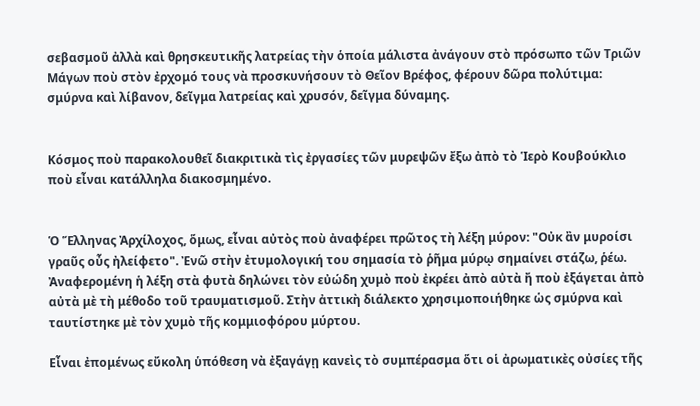σεβασμοῦ ἀλλὰ καὶ θρησκευτικῆς λατρείας τὴν ὁποία μάλιστα ἀνάγουν στὸ πρόσωπο τῶν Τριῶν Μάγων ποὺ στὸν ἐρχομό τους νὰ προσκυνήσουν τὸ Θεῖον Βρέφος, φέρουν δῶρα πολύτιμα: σμύρνα καὶ λίβανον, δεῖγμα λατρείας καὶ χρυσόν, δεῖγμα δύναμης.


Κόσμος ποὺ παρακολουθεῖ διακριτικὰ τὶς ἐργασίες τῶν μυρεψῶν ἔξω ἀπὸ τὸ Ἱερὸ Κουβούκλιο ποὺ εἶναι κατάλληλα διακοσμημένο.


Ὁ Ἕλληνας Ἀρχίλοχος, ὅμως, εἶναι αὐτὸς ποὺ ἀναφέρει πρῶτος τὴ λέξη μύρον: "Οὐκ ἂν μυροίσι γραῦς οὖς ἠλείφετο". Ἐνῶ στὴν ἐτυμολογική του σημασία τὸ ῥῆμα μύρῳ σημαίνει στάζω, ῥέω. Ἀναφερομένη ἡ λέξη στὰ φυτὰ δηλώνει τὸν εὐώδη χυμὸ ποὺ ἐκρέει ἀπὸ αὐτὰ ἤ ποὺ ἐξάγεται ἀπὸ αὐτὰ μὲ τὴ μέθοδο τοῦ τραυματισμοῦ. Στὴν ἀττικὴ διάλεκτο χρησιμοποιήθηκε ὡς σμύρνα καὶ ταυτίστηκε μὲ τὸν χυμὸ τῆς κομμιοφόρου μύρτου.

Εἶναι ἐπομένως εὔκολη ὑπόθεση νὰ ἐξαγάγῃ κανεὶς τὸ συμπέρασμα ὅτι οἱ ἀρωματικὲς οὐσίες τῆς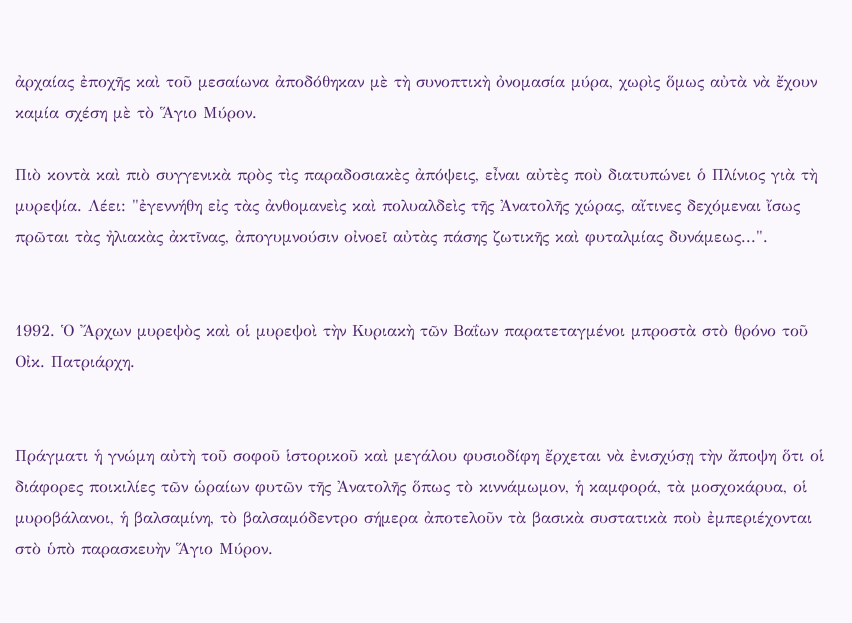ἀρχαίας ἐποχῆς καὶ τοῦ μεσαίωνα ἀποδόθηκαν μὲ τὴ συνοπτικὴ ὀνομασία μύρα, χωρὶς ὅμως αὐτὰ νὰ ἔχουν καμία σχέση μὲ τὸ Ἅγιο Μύρον.

Πιὸ κοντὰ καὶ πιὸ συγγενικὰ πρὸς τὶς παραδοσιακὲς ἀπόψεις, εἶναι αὐτὲς ποὺ διατυπώνει ὁ Πλίνιος γιὰ τὴ μυρεψία. Λέει: "ἐγεννήθη εἰς τὰς ἀνθομανεὶς καὶ πολυαλδεὶς τῆς Ἀνατολῆς χώρας, αἴτινες δεχόμεναι ἴσως πρῶται τὰς ἠλιακὰς ἀκτῖνας, ἀπογυμνούσιν οἰνοεῖ αὐτὰς πάσης ζωτικῆς καὶ φυταλμίας δυνάμεως...".


1992. Ὁ Ἄρχων μυρεψὸς καὶ οἱ μυρεψοὶ τὴν Κυριακὴ τῶν Βαΐων παρατεταγμένοι μπροστὰ στὸ θρόνο τοῦ Οἰκ. Πατριάρχη.


Πράγματι ἡ γνώμη αὐτὴ τοῦ σοφοῦ ἱστορικοῦ καὶ μεγάλου φυσιοδίφη ἔρχεται νὰ ἐνισχύσῃ τὴν ἄποψη ὅτι οἱ διάφορες ποικιλίες τῶν ὡραίων φυτῶν τῆς Ἀνατολῆς ὅπως τὸ κιννάμωμον, ἡ καμφορά, τὰ μοσχοκάρυα, οἱ μυροβάλανοι, ἡ βαλσαμίνη, τὸ βαλσαμόδεντρο σήμερα ἀποτελοῦν τὰ βασικὰ συστατικὰ ποὺ ἐμπεριέχονται στὸ ὑπὸ παρασκευὴν Ἅγιο Μύρον.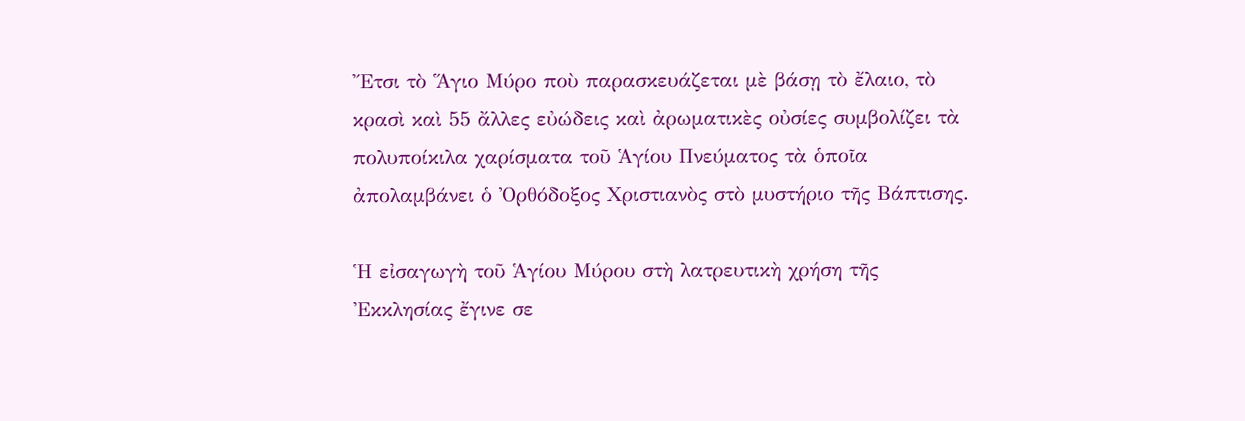Ἔτσι τὸ Ἅγιο Μύρο ποὺ παρασκευάζεται μὲ βάσῃ τὸ ἔλαιο, τὸ κρασὶ καὶ 55 ἄλλες εὐώδεις καὶ ἀρωματικὲς οὐσίες συμβολίζει τὰ πολυποίκιλα χαρίσματα τοῦ Ἁγίου Πνεύματος τὰ ὁποῖα ἀπολαμβάνει ὁ Ὀρθόδοξος Χριστιανὸς στὸ μυστήριο τῆς Βάπτισης.

Ἡ εἰσαγωγὴ τοῦ Ἁγίου Μύρου στὴ λατρευτικὴ χρήση τῆς Ἐκκλησίας ἔγινε σε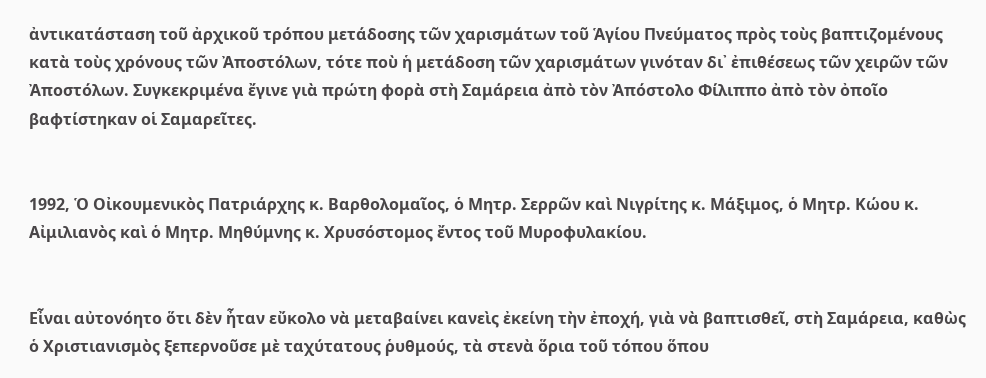ἀντικατάσταση τοῦ ἀρχικοῦ τρόπου μετάδοσης τῶν χαρισμάτων τοῦ Ἁγίου Πνεύματος πρὸς τοὺς βαπτιζομένους κατὰ τοὺς χρόνους τῶν Ἀποστόλων, τότε ποὺ ἡ μετάδοση τῶν χαρισμάτων γινόταν δι᾽ ἐπιθέσεως τῶν χειρῶν τῶν Ἀποστόλων. Συγκεκριμένα ἔγινε γιὰ πρώτη φορὰ στὴ Σαμάρεια ἀπὸ τὸν Ἀπόστολο Φίλιππο ἀπὸ τὸν ὀποῖο βαφτίστηκαν οἱ Σαμαρεῖτες.


1992, Ὁ Οἰκουμενικὸς Πατριάρχης κ. Βαρθολομαῖος, ὁ Μητρ. Σερρῶν καὶ Νιγρίτης κ. Μάξιμος, ὁ Μητρ. Κώου κ. Αἰμιλιανὸς καὶ ὁ Μητρ. Μηθύμνης κ. Χρυσόστομος ἔντος τοῦ Μυροφυλακίου.


Εἶναι αὐτονόητο ὅτι δὲν ἦταν εὔκολο νὰ μεταβαίνει κανεὶς ἐκείνη τὴν ἐποχή, γιὰ νὰ βαπτισθεῖ, στὴ Σαμάρεια, καθὼς ὁ Χριστιανισμὸς ξεπερνοῦσε μὲ ταχύτατους ῥυθμούς, τὰ στενὰ ὅρια τοῦ τόπου ὅπου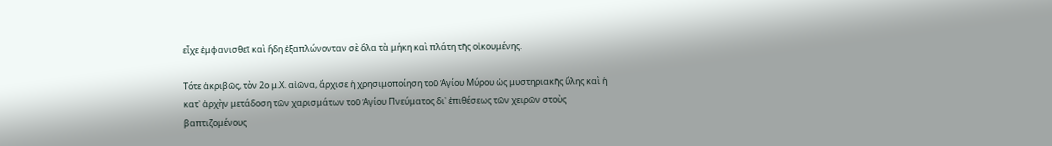εἶχε ἐμφανισθεῖ καὶ ἤδη ἐξαπλώνονταν σὲ ὅλα τὰ μήκη καὶ πλάτη τῆς οἰκουμένης.

Τότε ἀκριβῶς, τὸν 2ο μ.Χ. αἰῶνα, ἄρχισε ἡ χρησιμοποίηση τοῦ Ἁγίου Μύρου ὡς μυστηριακῆς ὕλης καὶ ἡ κατ᾽ ἀρχὴν μετάδοση τῶν χαρισμάτων τοῦ Ἁγίου Πνεύματος δι᾽ ἐπιθέσεως τῶν χειρῶν στοὺς βαπτιζομένους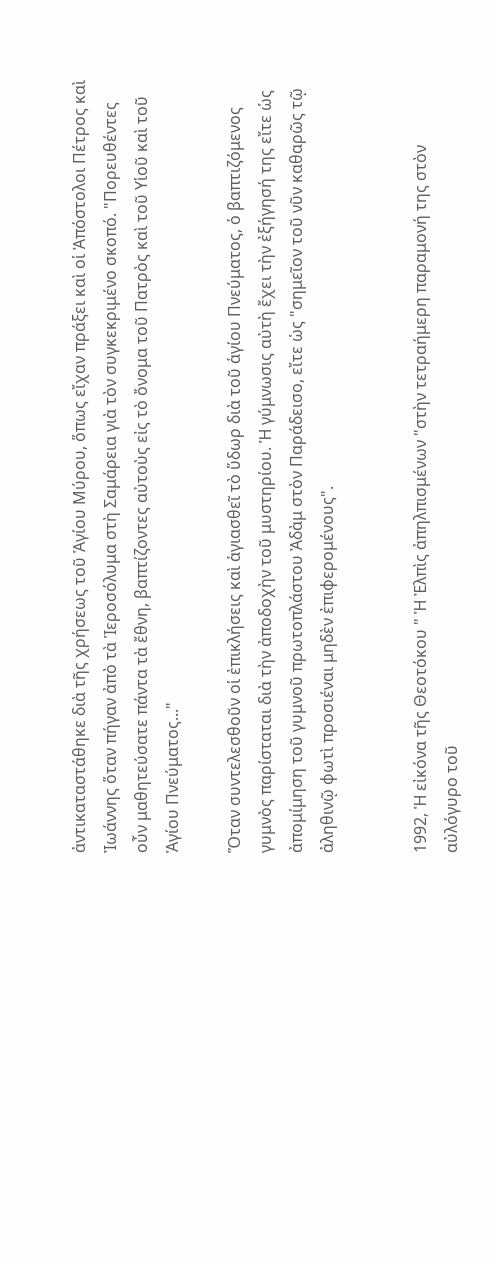ἀντικαταστάθηκε διὰ τῆς χρήσεως τοῦ Ἁγίου Μύρου, ὅπως εἴχαν πράξει καὶ οἱ Ἀπόστολοι Πέτρος καὶ Ἰωάννης ὅταν πήγαν ἀπὸ τὰ Ἱεροσόλυμα στὴ Σαμάρεια γιὰ τὸν συγκεκριμένο σκοπό. "Πορευθέντες οὖν μαθητεύσατε πάντα τὰ ἔθνη, βαπτίζοντες αὐτοὺς εἰς τὸ ὄνομα τοῦ Πατρὸς καὶ τοῦ Υἱοῦ καὶ τοῦ Ἁγίου Πνεύματος..."

Ὅταν συντελεσθοῦν οἱ ἐπικλήσεις καὶ ἁγιασθεῖ τὸ ὕδωρ διὰ τοῦ ἁγίου Πνεύματος, ὁ βαπτιζόμενος γυμνὸς παρίσταται διὰ τὴν ἀποδοχὴν τοῦ μυστηρίου. Ἡ γύμνωσις αὐτὴ ἔχει τὴν ἐξήγησή της εἴτε ὡς ἀπομίμηση τοῦ γυμνοῦ πρωτοπλάστου Ἀδὰμ στὸν Παράδεισο, εἴτε ὡς "σημεῖον τοῦ νῦν καθαρῶς τῷ ἀληθινῷ φωτὶ προσιέναι μηδὲν ἐπιφερομένους".


1992, Ἡ εἰκόνα τῆς Θεοτόκου " Ἡ Ἐλπὶς ἀπηλπισμένων "στὴν τετραήμερη παραμονή της στὸν αὐλόγυρο τοῦ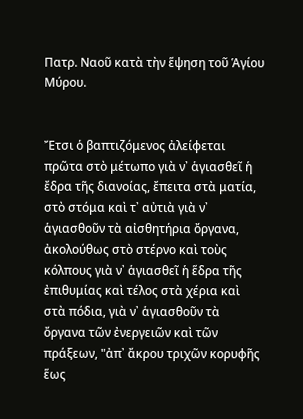Πατρ. Ναοῦ κατὰ τὴν ἕψηση τοῦ Ἁγίου Μύρου.


Ἔτσι ὁ βαπτιζόμενος ἀλείφεται πρῶτα στὸ μέτωπο γιὰ ν᾽ ἁγιασθεῖ ἡ ἔδρα τῆς διανοίας, ἔπειτα στὰ ματία, στὸ στόμα καὶ τ᾽ αὐτιὰ γιὰ ν᾽ ἁγιασθοῦν τὰ αἰσθητήρια ὄργανα, ἀκολούθως στὸ στέρνο καὶ τοὺς κόλπους γιὰ ν᾽ ἁγιασθεῖ ἡ ἕδρα τῆς ἐπιθυμίας καὶ τέλος στὰ χέρια καὶ στὰ πόδια, γιὰ ν᾽ ἁγιασθοῦν τὰ ὄργανα τῶν ἐνεργειῶν καὶ τῶν πράξεων, "ἀπ᾽ ἄκρου τριχῶν κορυφῆς ἕως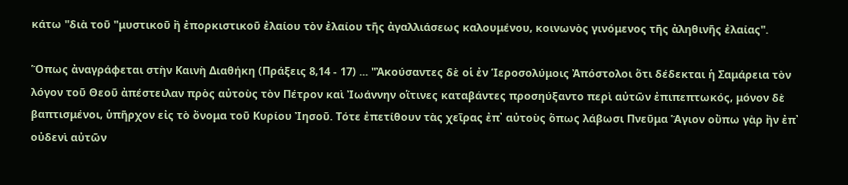κάτω "διὰ τοῦ "μυστικοῦ ἢ ἐπορκιστικοῦ ἐλαίου τὸν ἐλαίου τῆς ἀγαλλιάσεως καλουμένου, κοινωνὸς γινόμενος τῆς ἀληθινῆς ἐλαίας".

Ὅπως ἀναγράφεται στὴν Καινὴ Διαθήκη (Πράξεις 8,14 - 17) ... "Ἀκούσαντες δὲ οἱ ἐν Ἱεροσολύμοις Ἀπόστολοι ὅτι δέδεκται ἡ Σαμάρεια τὸν λόγον τοῦ Θεοῦ ἀπέστειλαν πρὸς αὐτοὺς τὸν Πέτρον καὶ Ἰωάννην οἵτινες καταβάντες προσηύξαντο περὶ αὐτῶν ἐπιπεπτωκός, μόνον δὲ βαπτισμένοι, ὑπῆρχον εἰς τὸ ὄνομα τοῦ Κυρίου Ἰησοῦ. Τότε ἐπετίθουν τὰς χεῖρας ἐπ᾽ αὐτοὺς ὅπως λάβωσι Πνεῦμα Ἅγιον οὔπω γὰρ ἢν ἐπ᾽ οὐδενὶ αὐτῶν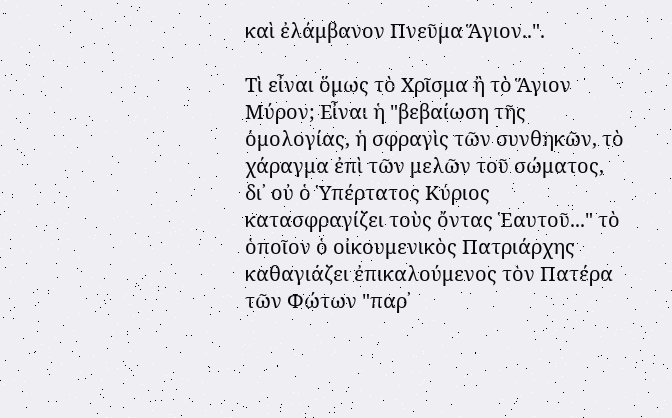καὶ ἐλάμβανον Πνεῦμα Ἅγιον..".

Τὶ εἶναι ὅμως τὸ Χρῖσμα ἢ τὸ Ἅγιον Μύρον; Εἶναι ἡ "βεβαίωση τῆς ὁμολογίας, ἡ σφραγὶς τῶν συνθηκῶν, τὸ χάραγμα ἐπὶ τῶν μελῶν τοῦ σώματος, δι᾽ οὐ ὁ Ὑπέρτατος Κύριος κατασφραγίζει τοὺς ὄντας Ἑαυτοῦ..." τὸ ὁποῖον ὁ οἰκουμενικὸς Πατριάρχης καθαγιάζει ἐπικαλούμενος τὸν Πατέρα τῶν Φώτων "παρ᾽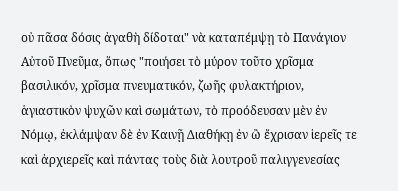οὐ πᾶσα δόσις ἀγαθὴ δίδοται" νὰ καταπέμψῃ τὸ Πανάγιον Αὐτοῦ Πνεῦμα, ὅπως "ποιήσει τὸ μύρον τοῦτο χρῖσμα βασιλικόν, χρῖσμα πνευματικόν, ζωῆς φυλακτήριον, ἁγιαστικὸν ψυχῶν καὶ σωμάτων, τὸ προόδευσαν μὲν ἐν Νόμῳ, ἐκλάμψαν δὲ ἐν Καινῇ Διαθήκῃ ἐν ὢ ἔχρισαν ἱερεῖς τε καὶ ἀρχιερεῖς καὶ πάντας τοὺς διὰ λουτροῦ παλιγγενεσίας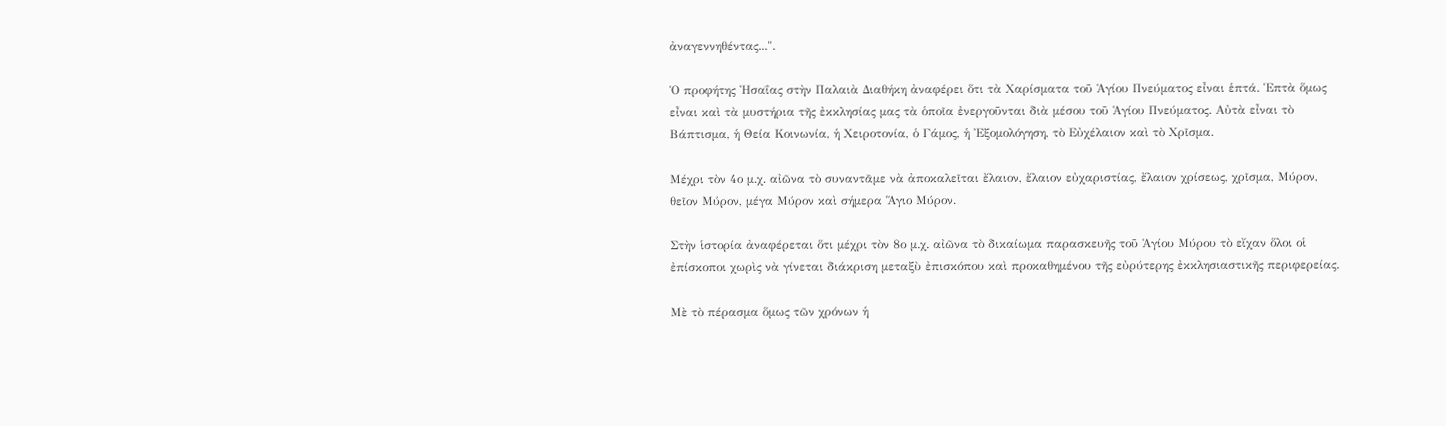ἀναγεννηθέντας...".

Ὁ προφήτης Ἠσαΐας στὴν Παλαιὰ Διαθήκη ἀναφέρει ὅτι τὰ Χαρίσματα τοῦ Ἁγίου Πνεύματος εἶναι ἑπτά. Ἑπτὰ ὅμως εἶναι καὶ τὰ μυστήρια τῆς ἐκκλησίας μας τὰ ὁποῖα ἐνεργοῦνται διὰ μέσου τοῦ Ἁγίου Πνεύματος. Αὐτὰ εἶναι τὸ Βάπτισμα, ἡ Θεία Κοινωνία, ἡ Χειροτονία, ὁ Γάμος, ἡ Ἐξομολόγηση, τὸ Εὐχέλαιον καὶ τὸ Χρῖσμα.

Μέχρι τὸν 4ο μ.χ. αἰῶνα τὸ συναντᾶμε νὰ ἀποκαλεῖται ἔλαιον, ἔλαιον εὐχαριστίας, ἔλαιον χρίσεως, χρῖσμα, Μύρον, θεῖον Μύρον, μέγα Μύρον καὶ σήμερα Ἅγιο Μύρον.

Στὴν ἱστορία ἀναφέρεται ὅτι μέχρι τὸν 8ο μ.χ. αἰῶνα τὸ δικαίωμα παρασκευῆς τοῦ Ἁγίου Μύρου τὸ εἴχαν ὅλοι οἱ ἐπίσκοποι χωρὶς νὰ γίνεται διάκριση μεταξὺ ἐπισκόπου καὶ προκαθημένου τῆς εὐρύτερης ἐκκλησιαστικῆς περιφερείας.

Μὲ τὸ πέρασμα ὅμως τῶν χρόνων ἡ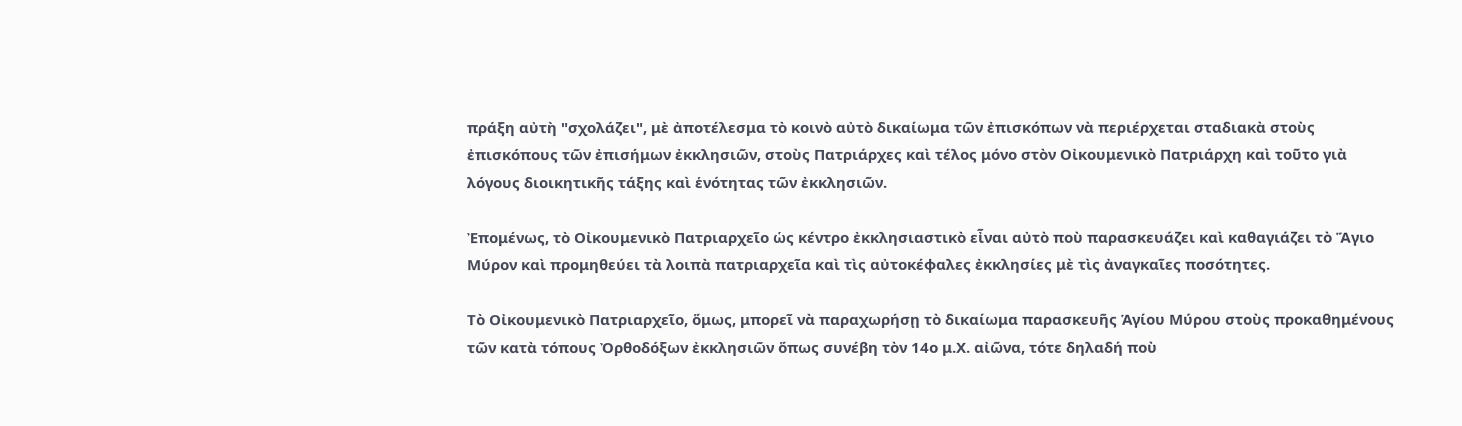πράξη αὐτὴ "σχολάζει", μὲ ἀποτέλεσμα τὸ κοινὸ αὐτὸ δικαίωμα τῶν ἐπισκόπων νὰ περιέρχεται σταδιακὰ στοὺς ἐπισκόπους τῶν ἐπισήμων ἐκκλησιῶν, στοὺς Πατριάρχες καὶ τέλος μόνο στὸν Οἰκουμενικὸ Πατριάρχη καὶ τοῦτο γιὰ λόγους διοικητικῆς τάξης καὶ ἑνότητας τῶν ἐκκλησιῶν.

Ἐπομένως, τὸ Οἰκουμενικὸ Πατριαρχεῖο ὡς κέντρο ἐκκλησιαστικὸ εἶναι αὐτὸ ποὺ παρασκευάζει καὶ καθαγιάζει τὸ Ἅγιο Μύρον καὶ προμηθεύει τὰ λοιπὰ πατριαρχεῖα καὶ τὶς αὐτοκέφαλες ἐκκλησίες μὲ τὶς ἀναγκαῖες ποσότητες.

Τὸ Οἰκουμενικὸ Πατριαρχεῖο, ὅμως, μπορεῖ νὰ παραχωρήσῃ τὸ δικαίωμα παρασκευῆς Ἁγίου Μύρου στοὺς προκαθημένους τῶν κατὰ τόπους Ὀρθοδόξων ἐκκλησιῶν ὅπως συνέβη τὸν 14ο μ.Χ. αἰῶνα, τότε δηλαδή ποὺ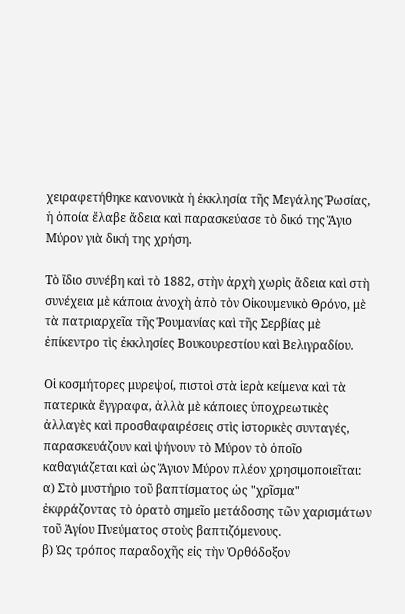χειραφετήθηκε κανονικὰ ἡ ἐκκλησία τῆς Μεγάλης Ῥωσίας, ἡ ὁποία ἔλαβε ἄδεια καὶ παρασκεύασε τὸ δικό της Ἅγιο Μύρον γιὰ δική της χρήση.

Τὸ ἴδιο συνέβη καὶ τὸ 1882, στὴν ἀρχὴ χωρὶς ἄδεια καὶ στὴ συνέχεια μὲ κάποια ἀνοχὴ ἀπὸ τὸν Οἰκουμενικὸ Θρόνο, μὲ τὰ πατριαρχεῖα τῆς Ῥουμανίας καὶ τῆς Σερβίας μὲ ἐπίκεντρο τὶς ἐκκλησίες Βουκουρεστίου καὶ Βελιγραδίου.

Οἱ κοσμήτορες μυρεψοί, πιστοὶ στὰ ἱερὰ κείμενα καὶ τὰ πατερικὰ ἔγγραφα, ἀλλὰ μὲ κάποιες ὑποχρεωτικὲς ἀλλαγὲς καὶ προσθαφαιρέσεις στὶς ἱστορικὲς συνταγές, παρασκευάζουν καὶ ψήνουν τὸ Μύρον τὸ ὀποῖο καθαγιάζεται καὶ ὡς Ἅγιον Μύρον πλέον χρησιμοποιεῖται:
α) Στὸ μυστήριο τοῦ βαπτίσματος ὡς "χρῖσμα" ἐκφράζοντας τὸ ὀρατὸ σημεῖο μετάδοσης τῶν χαρισμάτων τοῦ Ἁγίου Πνεύματος στοὺς βαπτιζόμενους.
β) Ὡς τρόπος παραδοχῆς εἰς τὴν Ὀρθόδοξον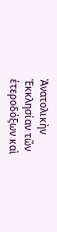Ἀνατολικὴν Ἐκκλησίαν τῶν ἑτεροδόξων καὶ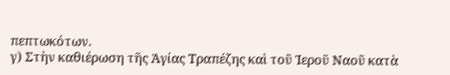πεπτωκότων.
γ) Στὴν καθιέρωση τῆς Ἁγίας Τραπέζης καὶ τοῦ Ἱεροῦ Ναοῦ κατὰ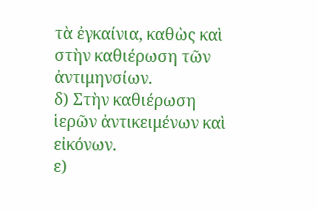τὰ ἐγκαίνια, καθὼς καὶ στὴν καθιέρωση τῶν ἀντιμηνσίων.
δ) Στὴν καθιέρωση ἱερῶν ἀντικειμένων καὶ εἰκόνων.
ε)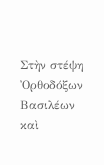Στὴν στέψη Ὀρθοδόξων Βασιλέων καὶ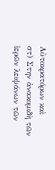Αὐτοκρατόρων καὶ
στ) Στην ἀνακομιδὴ τῶν ἱερῶν λειψάνων τῶν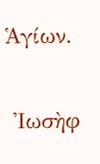Ἁγίων.

 Ἰωσὴφ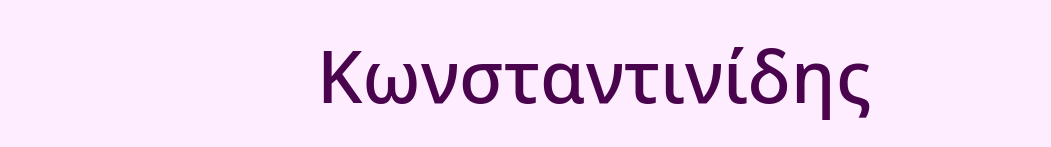Κωνσταντινίδης